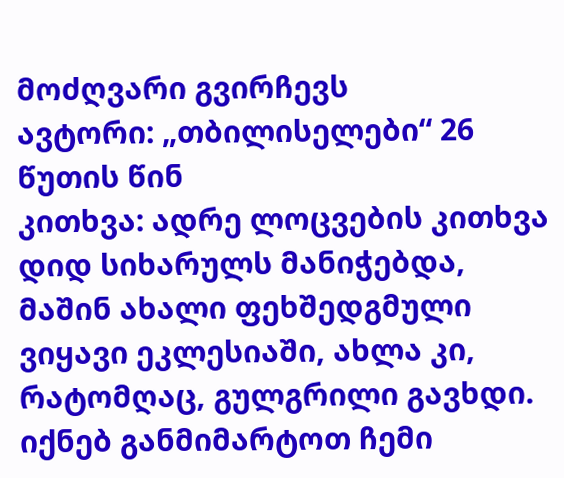მოძღვარი გვირჩევს
ავტორი: „თბილისელები“ 26 წუთის წინ
კითხვა: ადრე ლოცვების კითხვა დიდ სიხარულს მანიჭებდა, მაშინ ახალი ფეხშედგმული ვიყავი ეკლესიაში, ახლა კი, რატომღაც, გულგრილი გავხდი. იქნებ განმიმარტოთ ჩემი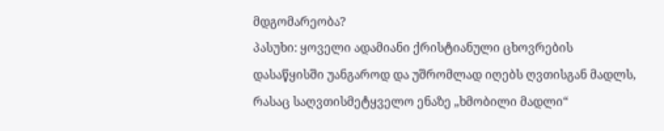მდგომარეობა?
პასუხი: ყოველი ადამიანი ქრისტიანული ცხოვრების დასაწყისში უანგაროდ და უშრომლად იღებს ღვთისგან მადლს, რასაც საღვთისმეტყველო ენაზე „ხმობილი მადლი“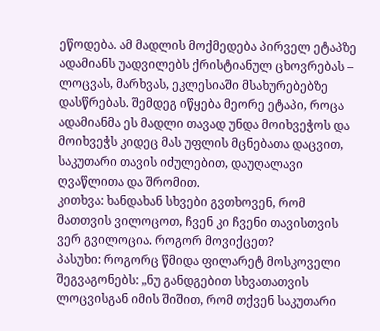ეწოდება. ამ მადლის მოქმედება პირველ ეტაპზე ადამიანს უადვილებს ქრისტიანულ ცხოვრებას – ლოცვას, მარხვას, ეკლესიაში მსახურებებზე დასწრებას. შემდეგ იწყება მეორე ეტაპი, როცა ადამიანმა ეს მადლი თავად უნდა მოიხვეჭოს და მოიხვეჭს კიდეც მას უფლის მცნებათა დაცვით, საკუთარი თავის იძულებით, დაუღალავი ღვაწლითა და შრომით.
კითხვა: ხანდახან სხვები გვთხოვენ, რომ მათთვის ვილოცოთ, ჩვენ კი ჩვენი თავისთვის ვერ გვილოცია. როგორ მოვიქცეთ?
პასუხი: როგორც წმიდა ფილარეტ მოსკოველი შეგვაგონებს: „ნუ განდგებით სხვათათვის ლოცვისგან იმის შიშით, რომ თქვენ საკუთარი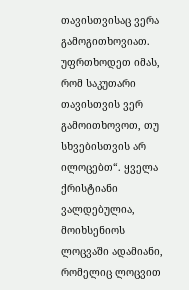თავისთვისაც ვერა გამოგითხოვიათ. უფრთხოდეთ იმას, რომ საკუთარი თავისთვის ვერ გამოითხოვოთ, თუ სხვებისთვის არ ილოცებთ“. ყველა ქრისტიანი ვალდებულია, მოიხსენიოს ლოცვაში ადამიანი, რომელიც ლოცვით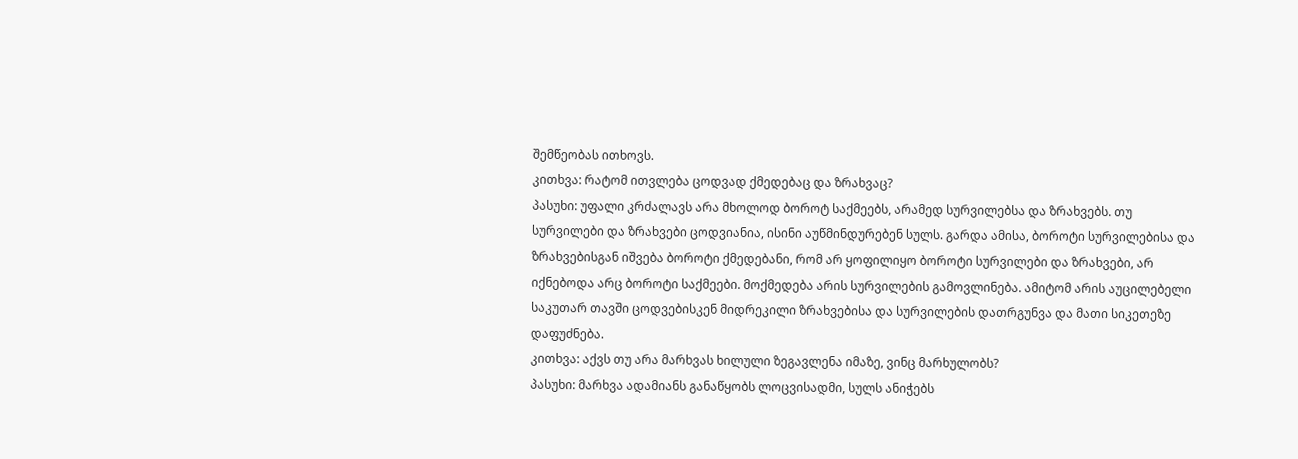შემწეობას ითხოვს.
კითხვა: რატომ ითვლება ცოდვად ქმედებაც და ზრახვაც?
პასუხი: უფალი კრძალავს არა მხოლოდ ბოროტ საქმეებს, არამედ სურვილებსა და ზრახვებს. თუ სურვილები და ზრახვები ცოდვიანია, ისინი აუწმინდურებენ სულს. გარდა ამისა, ბოროტი სურვილებისა და ზრახვებისგან იშვება ბოროტი ქმედებანი, რომ არ ყოფილიყო ბოროტი სურვილები და ზრახვები, არ იქნებოდა არც ბოროტი საქმეები. მოქმედება არის სურვილების გამოვლინება. ამიტომ არის აუცილებელი საკუთარ თავში ცოდვებისკენ მიდრეკილი ზრახვებისა და სურვილების დათრგუნვა და მათი სიკეთეზე დაფუძნება.
კითხვა: აქვს თუ არა მარხვას ხილული ზეგავლენა იმაზე, ვინც მარხულობს?
პასუხი: მარხვა ადამიანს განაწყობს ლოცვისადმი, სულს ანიჭებს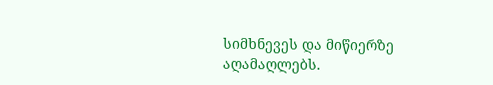სიმხნევეს და მიწიერზე აღამაღლებს.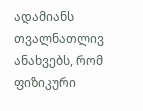ადამიანს თვალნათლივ ანახვებს, რომ ფიზიკური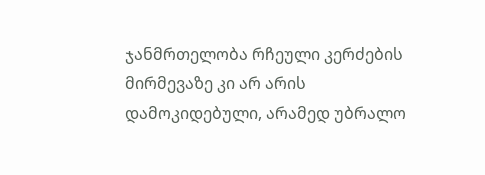ჯანმრთელობა რჩეული კერძების მირმევაზე კი არ არის დამოკიდებული, არამედ უბრალო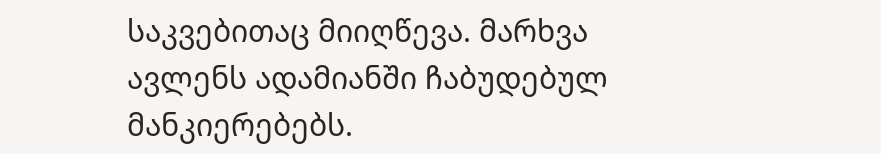საკვებითაც მიიღწევა. მარხვა ავლენს ადამიანში ჩაბუდებულ მანკიერებებს.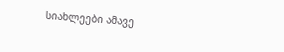სიახლეები ამავე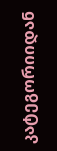კატეგორიიდან